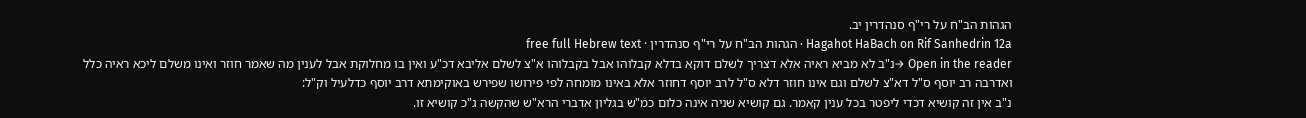הגהות הב"ח על רי"ף סנהדרין יב.
Hagahot HaBach on Rif Sanhedrin 12a · הגהות הב"ח על רי"ף סנהדרין · free full Hebrew text
Open in the reader →נ"ב לא מביא ראיה אלא דצריך לשלם דוקא בדלא קבלוהו אבל בקבלוהו א"צ לשלם אליבא דכ"ע ואין בו מחלוקת אבל לענין מה שאמר חוזר ואינו משלם ליכא ראיה כלל ואדרבה רב יוסף ס"ל דא"צ לשלם וגם אינו חוזר דלא ס"ל לרב יוסף דחוזר אלא באינו מומחה לפי פירושו שפירש באוקימתא דרב יוסף כדלעיל וק"ל:
נ"ב אין זה קושיא דכדי ליפטר בכל ענין קאמר. גם קושיא שניה אינה כלום כמ"ש בגליון אדברי הרא"ש שהקשה ג"כ קושיא זו.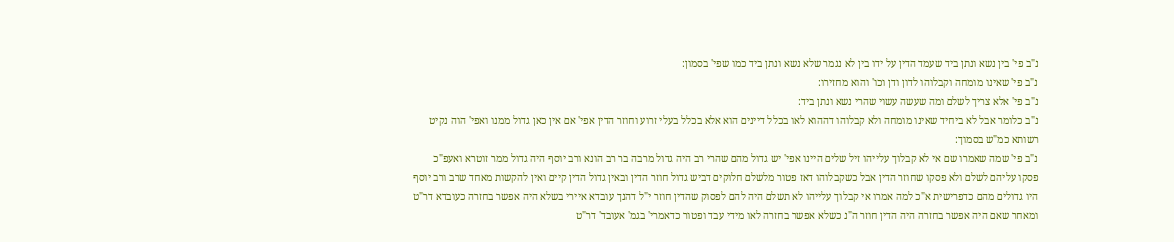נ"ב פי' בין נשא ונתן ביד שעמד הדין על ידו בין לא נגמר שלא נשא ונתן ביד כמו שפי' בסמון:
נ"ב פי' שאינו מומחה וקבלוהו לדון ודן וכו' והוא מחזירו:
נ"ב פי' אלא צריך לשלם ומה שעשה עשוי שהרי נשא ונתן ביד:
נ"ב כלומר אבל לא ביחיד שאינו מומחה ולא קבלוהו דההוא לאו בכלל דיינים הוא אלא בכלל בעלי זרוע וחוזר הדין אפי' אם אין כאן גדול ממנו ואפי' הוה נקיט רשותא כמ"ש בסמוך:
נ"ב פי' שמה שאמרו שם אי לא קבלוך עלייהו זיל שלים היינו אפי' יש גדול מהם שהרי רב היה גדול מרבה בר רב הונא ורב יוסף היה גדול ממר זוטרא ואעפ"כ פסקו עליהם לשלם ולא פסקו שחוזר הדין אבל כשקבלוהו דאז פטור מלשלם חלוקים דביש גדול חוזר הדין ובאין גדול הדין קיים ואין להקשות מאחד שרב ורב יוסף היו גדולים מהם כדפרישית א"כ למה אמרו אי קבלוך עלייהו לא תשלם היה להם לפסוק שהדין חוזר י"ל דהנך עובדא איירי בשלא היה אפשר בחזרה כעובדא דר"ט ומאחר שאם היה אפשר בחזרה היה הדין חוזר ה"נ כשלא אפשר בחזרה לאו מידי עבד ופטור כדאמרי' בגמ' אעובד' דר"ט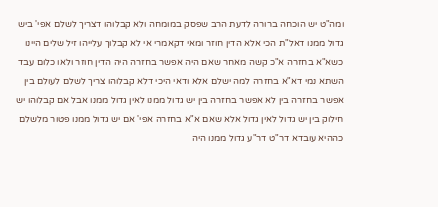ומה"ט יש הוכחה ברורה לדעת הרב שפסק במומחה ולא קבלוהו דצריך לשלם אפי' ביש גדול ממנו דאל"ת הכי אלא הדין חוזר ומאי דקאמרי אי לא קבלוך עלייהו זיל שלים היינו כשא"א בחזרה א"כ קשה מאחר שאם היה אפשר בחזרה היה הדין חוזר ולאו כלום עבד השתא נמי דא"א בחזרה למה ישלם אלא ודאי היכי דלא קבלוהו צריך לשלם לעולם בין אפשר בחזרה בין לא אפשר בחזרה בין יש גדול ממנו לאין גדול ממנו אבל אם קבלוהו יש חילוק בין יש גדול לאין גדול אלא שאם א"א בחזרה אפי' אם יש גדול ממנו פטור מלשלם כההיא עובדא דר"ט דר"ע גדול ממנו היה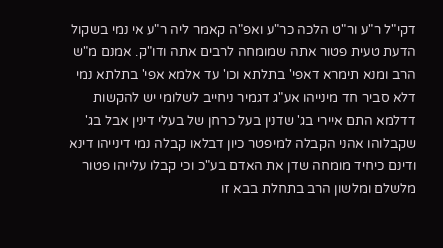דקי"ל ר"ע ור"ט הלכה כר"ע ואפ"ה קאמר ליה ר"ע אי נמי בשקול הדעת טעית פטור אתה שמומחה לרבים אתה ודו"ק. אמנם מ"ש הרב ומנא תימרא דאפי' בתלתא וכו' עד אלמא אפי' בתלתא נמי דלא סביר חד מינייהו אע"ג דגמיר ניחייב לשלומי יש להקשות דדלמא התם איירי בג' שדנין בעל כרחן של בעלי דינין אבל בג' שקבלוהו אהני הקבלה למיפטר כיון דבלאו קבלה נמי דינייהו דינא ודינם כיחיד מומחה שדן את האדם בע"כ וכי קבלו עלייהו פטור מלשלם ומלשון הרב בתחלת בבא זו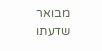מבואר שדעתו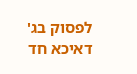לפסוק בג' דאיכא חד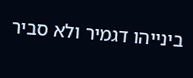בינייהו דגמיר ולא סביר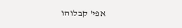אפי' קבלוהו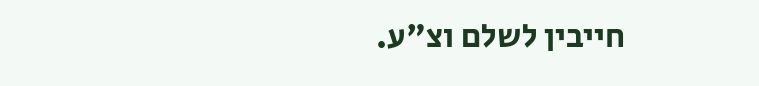חייבין לשלם וצ"ע.